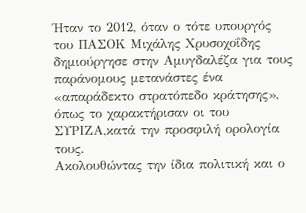Ήταν το 2012, όταν ο τότε υπουργός του ΠΑΣΟΚ Μιχάλης Χρυσοχοΐδης δημιούργησε στην Αμυγδαλέζα για τους παράνομους μετανάστες ένα «απαράδεκτο στρατόπεδο κράτησης», όπως το χαρακτήρισαν οι του ΣΥΡΙΖΑ,κατά την προσφιλή ορολογία τους.
Ακολουθώντας την ίδια πολιτική και ο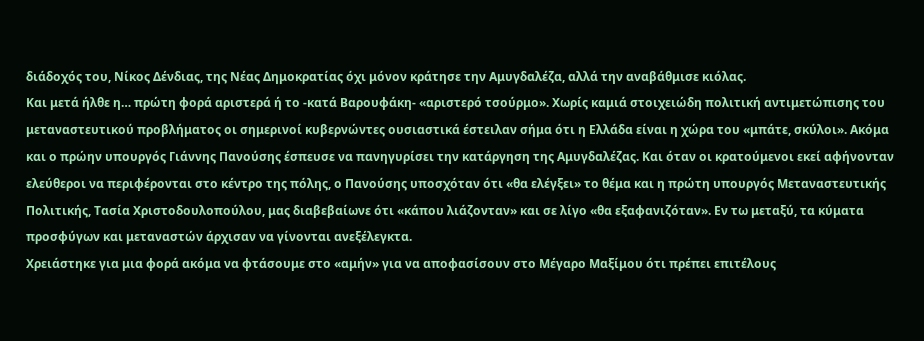διάδοχός του, Νίκος Δένδιας, της Νέας Δημοκρατίας όχι μόνον κράτησε την Αμυγδαλέζα, αλλά την αναβάθμισε κιόλας.
Και μετά ήλθε η… πρώτη φορά αριστερά ή το -κατά Βαρουφάκη- «αριστερό τσούρμο». Χωρίς καμιά στοιχειώδη πολιτική αντιμετώπισης του μεταναστευτικού προβλήματος οι σημερινοί κυβερνώντες ουσιαστικά έστειλαν σήμα ότι η Ελλάδα είναι η χώρα του «μπάτε, σκύλοι». Ακόμα και ο πρώην υπουργός Γιάννης Πανούσης έσπευσε να πανηγυρίσει την κατάργηση της Αμυγδαλέζας. Και όταν οι κρατούμενοι εκεί αφήνονταν ελεύθεροι να περιφέρονται στο κέντρο της πόλης, ο Πανούσης υποσχόταν ότι «θα ελέγξει» το θέμα και η πρώτη υπουργός Μεταναστευτικής Πολιτικής, Τασία Χριστοδουλοπούλου, μας διαβεβαίωνε ότι «κάπου λιάζονταν» και σε λίγο «θα εξαφανιζόταν». Εν τω μεταξύ, τα κύματα προσφύγων και μεταναστών άρχισαν να γίνονται ανεξέλεγκτα.
Χρειάστηκε για μια φορά ακόμα να φτάσουμε στο «αμήν» για να αποφασίσουν στο Μέγαρο Μαξίμου ότι πρέπει επιτέλους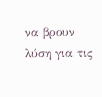να βρουν λύση για τις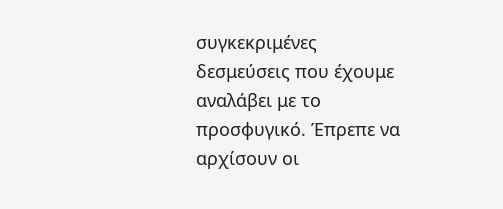συγκεκριμένες δεσμεύσεις που έχουμε αναλάβει με το προσφυγικό. Έπρεπε να αρχίσουν οι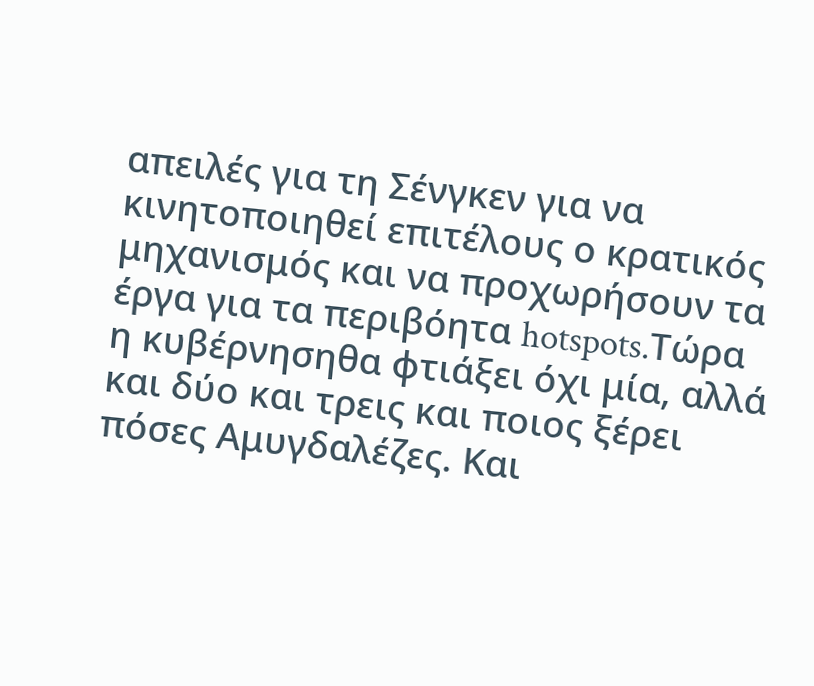απειλές για τη Σένγκεν για να κινητοποιηθεί επιτέλους ο κρατικός μηχανισμός και να προχωρήσουν τα έργα για τα περιβόητα hotspots.Tώρα η κυβέρνησηθα φτιάξει όχι μία, αλλά και δύο και τρεις και ποιος ξέρει πόσες Αμυγδαλέζες. Και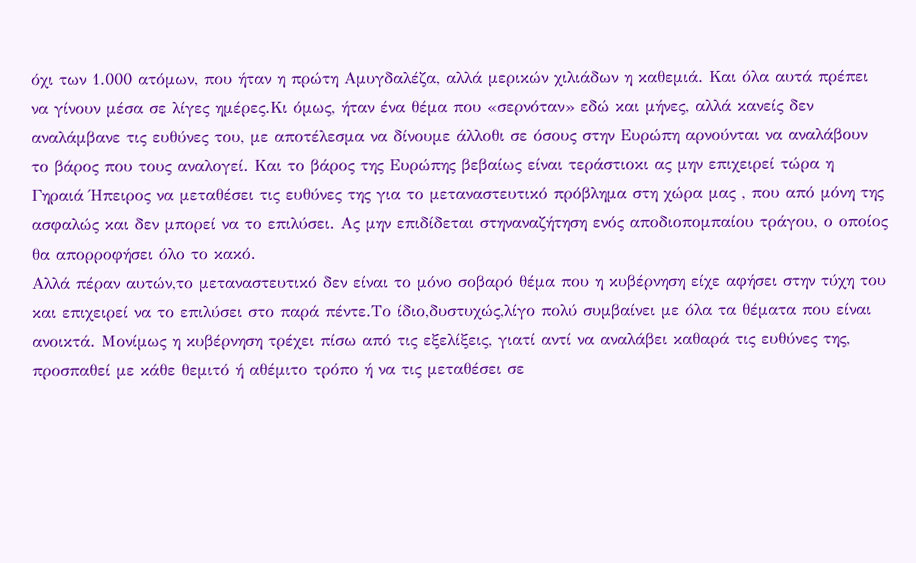όχι των 1.000 ατόμων, που ήταν η πρώτη Αμυγδαλέζα, αλλά μερικών χιλιάδων η καθεμιά. Και όλα αυτά πρέπει να γίνουν μέσα σε λίγες ημέρες.Κι όμως, ήταν ένα θέμα που «σερνόταν» εδώ και μήνες, αλλά κανείς δεν αναλάμβανε τις ευθύνες του, με αποτέλεσμα να δίνουμε άλλοθι σε όσους στην Ευρώπη αρνούνται να αναλάβουν το βάρος που τους αναλογεί. Και το βάρος της Ευρώπης βεβαίως είναι τεράστιοκι ας μην επιχειρεί τώρα η Γηραιά Ήπειρος να μεταθέσει τις ευθύνες της για το μεταναστευτικό πρόβλημα στη χώρα μας , που από μόνη της ασφαλώς και δεν μπορεί να το επιλύσει. Ας μην επιδίδεται στηναναζήτηση ενός αποδιοπομπαίου τράγου, ο οποίος θα απορροφήσει όλο το κακό.
Αλλά πέραν αυτών,το μεταναστευτικό δεν είναι το μόνο σοβαρό θέμα που η κυβέρνηση είχε αφήσει στην τύχη του και επιχειρεί να το επιλύσει στο παρά πέντε.Το ίδιο,δυστυχώς,λίγο πολύ συμβαίνει με όλα τα θέματα που είναι ανοικτά. Μονίμως η κυβέρνηση τρέχει πίσω από τις εξελίξεις, γιατί αντί να αναλάβει καθαρά τις ευθύνες της, προσπαθεί με κάθε θεμιτό ή αθέμιτο τρόπο ή να τις μεταθέσει σε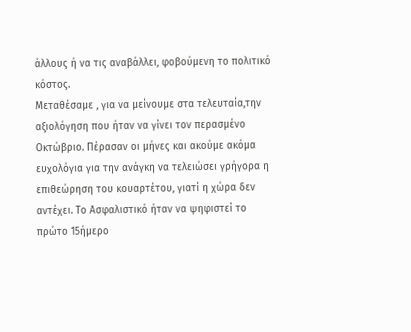άλλους ή να τις αναβάλλει, φοβούμενη το πολιτικό κόστος.
Μεταθέσαμε , για να μείνουμε στα τελευταία,την αξιολόγηση που ήταν να γίνει τον περασμένο Οκτώβριο. Πέρασαν οι μήνες και ακούμε ακόμα ευχολόγια για την ανάγκη να τελειώσει γρήγορα η επιθεώρηση του κουαρτέτου, γιατί η χώρα δεν αντέχει. Το Ασφαλιστικό ήταν να ψηφιστεί το πρώτο 15ήμερο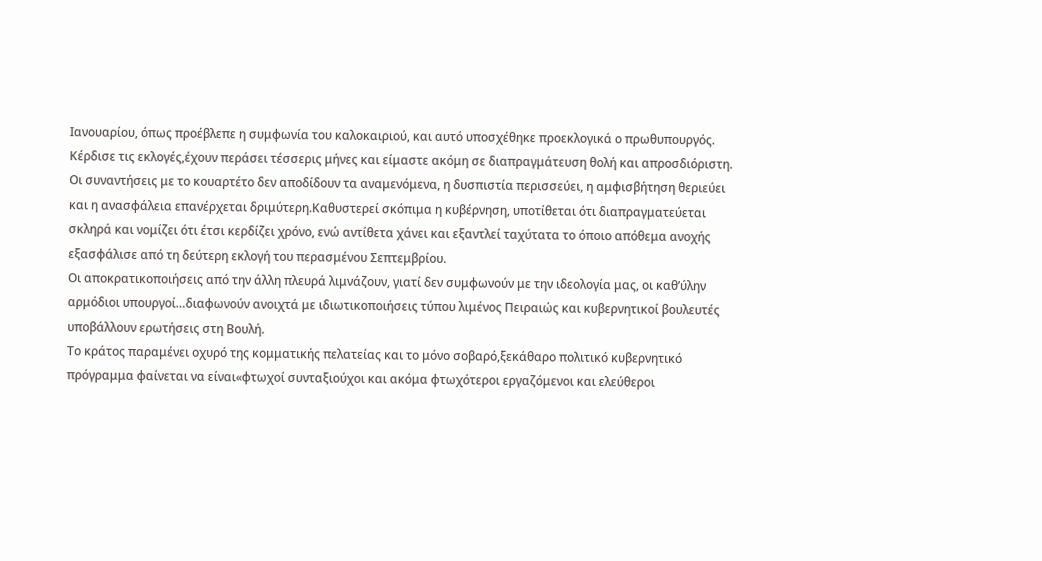Ιανουαρίου, όπως προέβλεπε η συμφωνία του καλοκαιριού, και αυτό υποσχέθηκε προεκλογικά ο πρωθυπουργός. Κέρδισε τις εκλογές,έχουν περάσει τέσσερις μήνες και είμαστε ακόμη σε διαπραγμάτευση θολή και απροσδιόριστη.
Οι συναντήσεις με το κουαρτέτο δεν αποδίδουν τα αναμενόμενα, η δυσπιστία περισσεύει, η αμφισβήτηση θεριεύει και η ανασφάλεια επανέρχεται δριμύτερη.Καθυστερεί σκόπιμα η κυβέρνηση, υποτίθεται ότι διαπραγματεύεται σκληρά και νομίζει ότι έτσι κερδίζει χρόνο, ενώ αντίθετα χάνει και εξαντλεί ταχύτατα το όποιο απόθεμα ανοχής εξασφάλισε από τη δεύτερη εκλογή του περασμένου Σεπτεμβρίου.
Οι αποκρατικοποιήσεις από την άλλη πλευρά λιμνάζουν, γιατί δεν συμφωνούν με την ιδεολογία μας, οι καθ’ύλην αρμόδιοι υπουργοί…διαφωνούν ανοιχτά με ιδιωτικοποιήσεις τύπου λιμένος Πειραιώς και κυβερνητικοί βουλευτές υποβάλλουν ερωτήσεις στη Βουλή.
Το κράτος παραμένει οχυρό της κομματικής πελατείας και το μόνο σοβαρό,ξεκάθαρο πολιτικό κυβερνητικό πρόγραμμα φαίνεται να είναι«φτωχοί συνταξιούχοι και ακόμα φτωχότεροι εργαζόμενοι και ελεύθεροι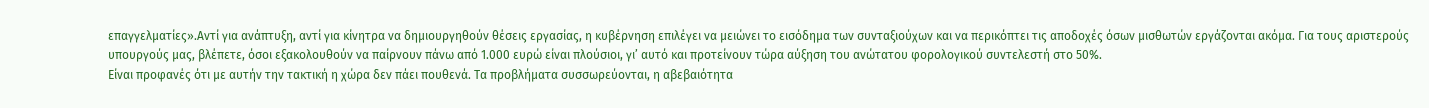επαγγελματίες».Αντί για ανάπτυξη, αντί για κίνητρα να δημιουργηθούν θέσεις εργασίας, η κυβέρνηση επιλέγει να μειώνει το εισόδημα των συνταξιούχων και να περικόπτει τις αποδοχές όσων μισθωτών εργάζονται ακόμα. Για τους αριστερούς υπουργούς μας, βλέπετε, όσοι εξακολουθούν να παίρνουν πάνω από 1.000 ευρώ είναι πλούσιοι, γι’ αυτό και προτείνουν τώρα αύξηση του ανώτατου φορολογικού συντελεστή στο 50%.
Είναι προφανές ότι με αυτήν την τακτική η χώρα δεν πάει πουθενά. Τα προβλήματα συσσωρεύονται, η αβεβαιότητα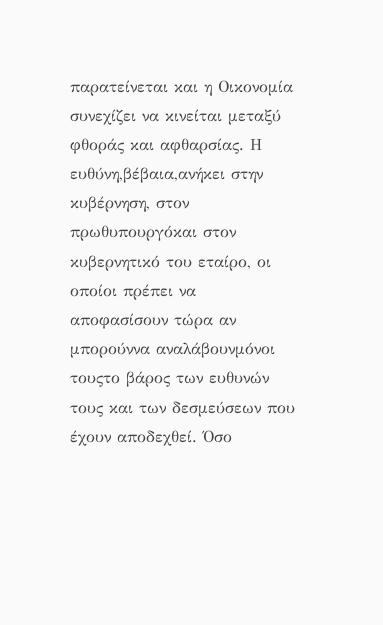παρατείνεται και η Οικονομία συνεχίζει να κινείται μεταξύ φθοράς και αφθαρσίας. Η ευθύνη,βέβαια,ανήκει στην κυβέρνηση, στον πρωθυπουργόκαι στον κυβερνητικό του εταίρο, οι οποίοι πρέπει να αποφασίσουν τώρα αν μπορούννα αναλάβουνμόνοι τουςτο βάρος των ευθυνών τους και των δεσμεύσεων που έχουν αποδεχθεί. Όσο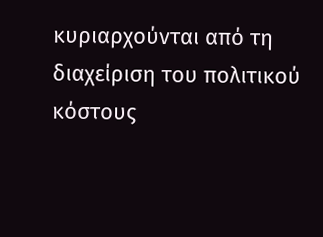κυριαρχούνται από τη διαχείριση του πολιτικού κόστους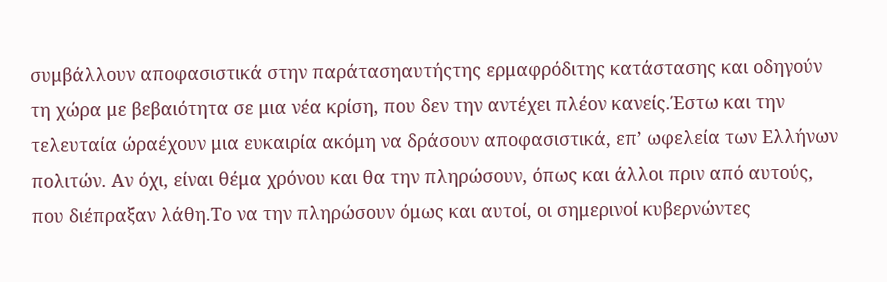συμβάλλουν αποφασιστικά στην παράτασηαυτήςτης ερμαφρόδιτης κατάστασης και οδηγούν τη χώρα με βεβαιότητα σε μια νέα κρίση, που δεν την αντέχει πλέον κανείς.Έστω και την τελευταία ώραέχουν μια ευκαιρία ακόμη να δράσουν αποφασιστικά, επ’ ωφελεία των Ελλήνων πολιτών. Αν όχι, είναι θέμα χρόνου και θα την πληρώσουν, όπως και άλλοι πριν από αυτούς, που διέπραξαν λάθη.Το να την πληρώσουν όμως και αυτοί, οι σημερινοί κυβερνώντες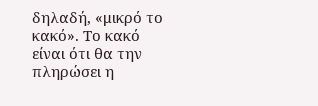δηλαδή, «μικρό το κακό». Το κακό είναι ότι θα την πληρώσει η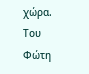χώρα.
Του Φώτη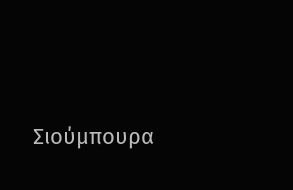Σιούμπουρα